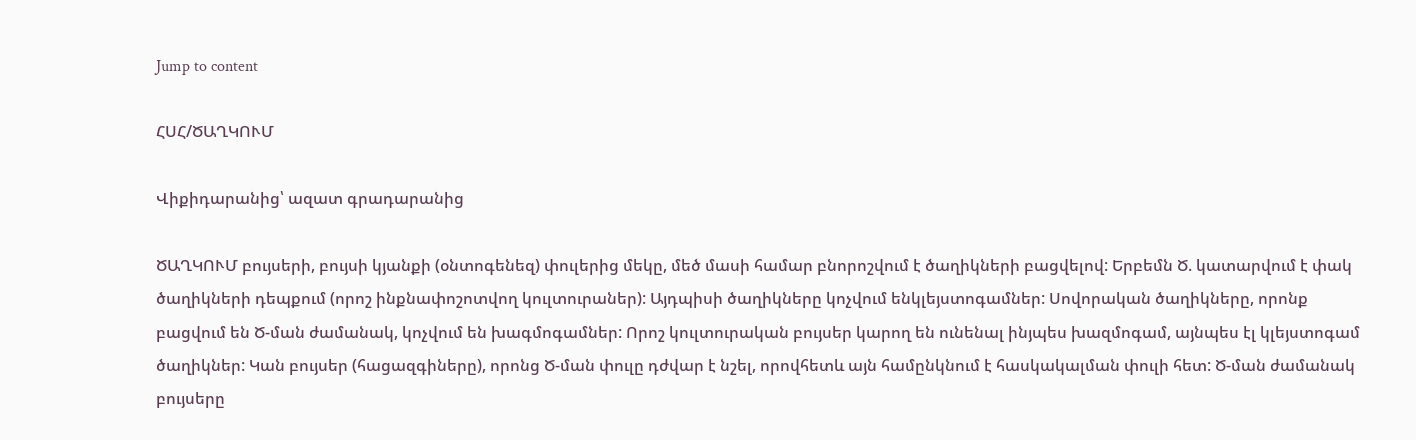Jump to content

ՀՍՀ/ԾԱՂԿՈՒՄ

Վիքիդարանից՝ ազատ գրադարանից

ԾԱՂԿՈՒՄ բույսերի, բույսի կյանքի (օնտոգենեզ) փուլերից մեկը, մեծ մասի համար բնորոշվում է ծաղիկների բացվելով: Երբեմն Ծ. կատարվում է փակ ծաղիկների դեպքում (որոշ ինքնափոշոտվող կուլտուրաներ): Այդպիսի ծաղիկները կոչվում ենկլեյստոգամներ: Սովորական ծաղիկները, որոնք բացվում են Ծ-ման ժամանակ, կոչվում են խագմոգամներ: Որոշ կուլտուրական բույսեր կարող են ունենալ ինյպես խազմոգամ, այնպես էլ կլեյստոգամ ծաղիկներ: Կան բույսեր (հացազգիները), որոնց Ծ-ման փուլը դժվար է նշել, որովհետև այն համընկնում է հասկակալման փուլի հետ: Ծ-ման ժամանակ բույսերը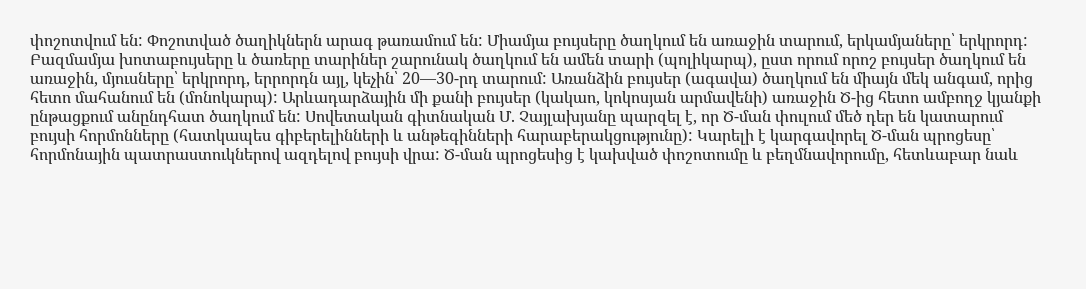փոշոտվում են: Փոշոտված ծաղիկներն արագ թառամում են: Միամյա բույսերը ծաղկում են առաջին տարում, երկամյաները՝ երկրորդ: Բազմամյա խոտաբույսերը և ծառերը տարիներ շարունակ ծաղկում են ամեն տարի (պոլիկարպ), ըստ որում որոշ բույսեր ծաղկում են առաջին, մյուսները՝ երկրորդ, երրորդն այլ, կեչին՝ 20—30-րդ տարում: Առանձին բույսեր (ագավա) ծաղկում են միայն մեկ անգամ, որից հետո մահանում են (մոնոկարպ): Արևադարձային մի քանի բույսեր (կակաո, կոկոսյան արմավենի) առաջին Ծ-ից հետո ամբողջ կյանքի ընթացքում անընդհատ ծաղկում են: Սովետական գիտնական Մ. Չայլախյանը պարզել է, որ Ծ-ման փուլում մեծ դեր են կատարում բույսի հորմոնները (հատկապես գիբերելինների և անթեգինների հարաբերակցությունը): Կարելի է կարգավորել Ծ-ման պրոցեսը՝ հորմոնային պատրաստուկներով ազդելով բույսի վրա: Ծ-ման պրոցեսից է կախված փոշոտումը և բեղմնավորումը, հետևաբար նաև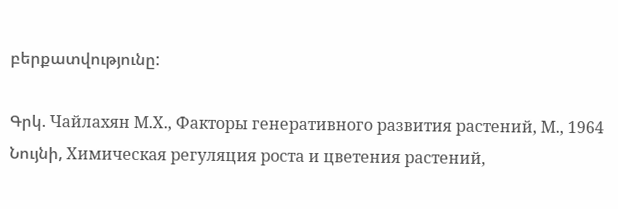բերքատվությունը:

Գրկ. Чайлахян М.Х., Факторы генеративного развития растений, М., 1964 Նույնի, Химическая регуляция роста и цветения растений,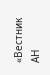«Вестник АН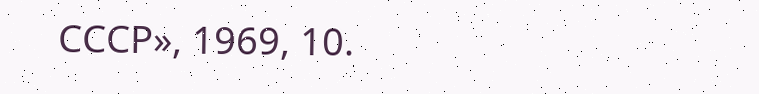СССР», 1969, 10.